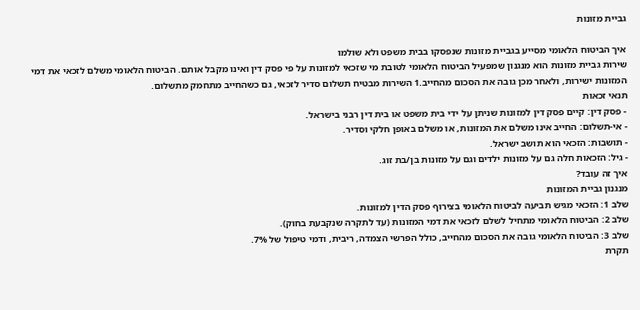גביית מזונות

איך הביטוח הלאומי מסייע בגביית מזונות שנפסקו בבית משפט ולא שולמו
שירות גביית מזונות הוא מנגנון שמפעיל הביטוח הלאומי לטובת מי שזכאי למזונות על פי פסק דין ואינו מקבל אותם. הביטוח הלאומי משלם לזכאי את דמי המזונות ישירות, ולאחר מכן גובה את הסכום מהחייב.1 השירות מבטיח תשלום סדיר לזכאי, גם כשהחייב מתחמק מתשלום.
תנאי זכאות
- פסק דין: קיים פסק דין למזונות שניתן על ידי בית משפט או בית דין רבני בישראל.
- אי-תשלום: החייב אינו משלם את המזונות, או משלם באופן חלקי וסדיר.
- תושבות: הזכאי הוא תושב ישראל.
- גיל: הזכאות חלה גם על מזונות ילדים וגם על מזונות בן/בת זוג.
איך זה עובד?
מנגנון גביית המזונות
שלב 1: הזכאי מגיש תביעה לביטוח הלאומי בצירוף פסק הדין למזונות.
שלב 2: הביטוח הלאומי מתחיל לשלם לזכאי את דמי המזונות (עד לתקרה שנקבעת בחוק).
שלב 3: הביטוח הלאומי גובה את הסכום מהחייב, כולל הפרשי הצמדה, ריבית, ודמי טיפול של 7%.
תקרת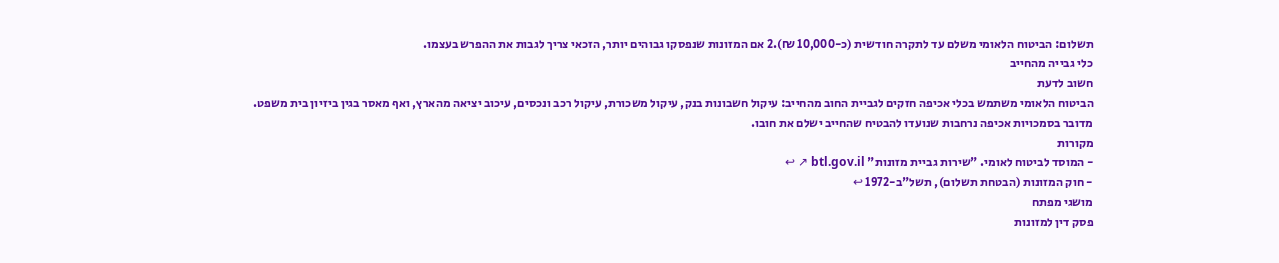תשלום: הביטוח הלאומי משלם עד לתקרה חודשית (כ-10,000 ₪).2 אם המזונות שנפסקו גבוהים יותר, הזכאי צריך לגבות את ההפרש בעצמו.
כלי גבייה מהחייב
חשוב לדעת
הביטוח הלאומי משתמש בכלי אכיפה חזקים לגביית החוב מהחייב: עיקול חשבונות בנק, עיקול משכורת, עיקול רכב ונכסים, עיכוב יציאה מהארץ, ואף מאסר בגין ביזיון בית משפט. מדובר בסמכויות אכיפה נרחבות שנועדו להבטיח שהחייב ישלם את חובו.
מקורות
- המוסד לביטוח לאומי. "שירות גביית מזונות" btl.gov.il ↗ ↩
- חוק המזונות (הבטחת תשלום), תשל"ב-1972 ↩
מושגי מפתח
פסק דין למזונות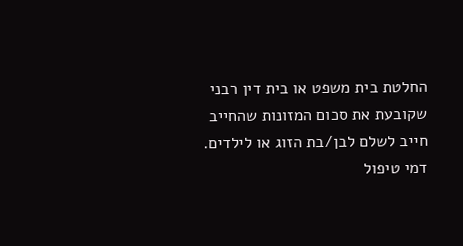החלטת בית משפט או בית דין רבני שקובעת את סכום המזונות שהחייב חייב לשלם לבן/בת הזוג או לילדים.
דמי טיפול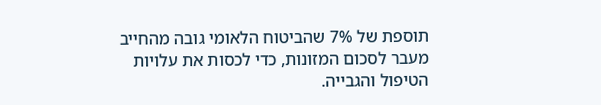תוספת של 7% שהביטוח הלאומי גובה מהחייב מעבר לסכום המזונות, כדי לכסות את עלויות הטיפול והגבייה.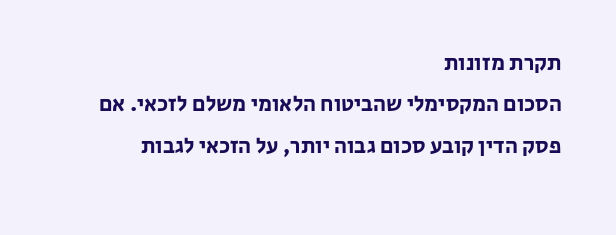תקרת מזונות
הסכום המקסימלי שהביטוח הלאומי משלם לזכאי. אם פסק הדין קובע סכום גבוה יותר, על הזכאי לגבות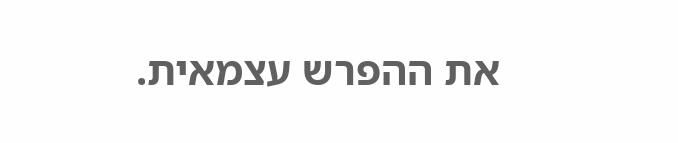את ההפרש עצמאית.